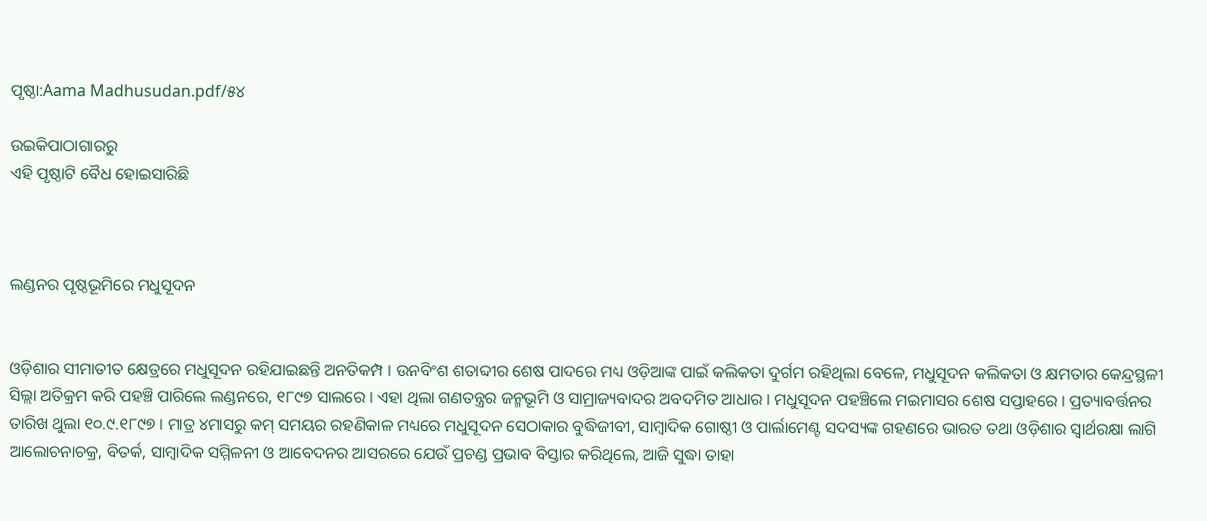ପୃଷ୍ଠା:Aama Madhusudan.pdf/୫୪

ଉଇକିପାଠାଗାର‌ରୁ
ଏହି ପୃଷ୍ଠାଟି ବୈଧ ହୋଇସାରିଛି



ଲଣ୍ଡନର ପୃଷ୍ଠଭୂମିରେ ମଧୁସୂଦନ


ଓଡ଼ିଶାର ସୀମାତୀତ କ୍ଷେତ୍ରରେ ମଧୁସୂଦନ ରହିଯାଇଛନ୍ତି ଅନତିକମ୍ପ । ଉନବିଂଶ ଶତାବ୍ଦୀର ଶେଷ ପାଦରେ ମଧ୍ୟ ଓଡ଼ିଆଙ୍କ ପାଇଁ କଲିକତା ଦୁର୍ଗମ ରହିଥିଲା ବେଳେ, ମଧୁସୂଦନ କଲିକତା ଓ କ୍ଷମତାର କେନ୍ଦ୍ରସ୍ଥଳୀ ସିଲ୍ଲା ଅତିକ୍ରମ କରି ପହଞ୍ଚି ପାରିଲେ ଲଣ୍ଡନରେ, ୧୮୯୭ ସାଲରେ । ଏହା ଥିଲା ଗଣତନ୍ତ୍ରର ଜନ୍ମଭୂମି ଓ ସାମ୍ରାଜ୍ୟବାଦର ଅବଦମିତ ଆଧାର । ମଧୁସୂଦନ ପହଞ୍ଚିଲେ ମଇମାସର ଶେଷ ସପ୍ତାହରେ । ପ୍ରତ୍ୟାବର୍ତ୍ତନର ତାରିଖ ଥୁଲା ୧୦.୯.୧୮୯୭ । ମାତ୍ର ୪ମାସରୁ କମ୍ ସମୟର ରହଣିକାଳ ମଧ୍ୟରେ ମଧୁସୂଦନ ସେଠାକାର ବୁଦ୍ଧିଜୀବୀ, ସାମ୍ବାଦିକ ଗୋଷ୍ଠୀ ଓ ପାର୍ଲାମେଣ୍ଟ ସଦସ୍ୟଙ୍କ ଗହଣରେ ଭାରତ ତଥା ଓଡ଼ିଶାର ସ୍ବାର୍ଥରକ୍ଷା ଲାଗି ଆଲୋଚନାଚକ୍ର, ବିତର୍କ, ସାମ୍ବାଦିକ ସମ୍ମିଳନୀ ଓ ଆବେଦନର ଆସରରେ ଯେଉଁ ପ୍ରଚଣ୍ଡ ପ୍ରଭାବ ବିସ୍ତାର କରିଥିଲେ, ଆଜି ସୁଦ୍ଧା ତାହା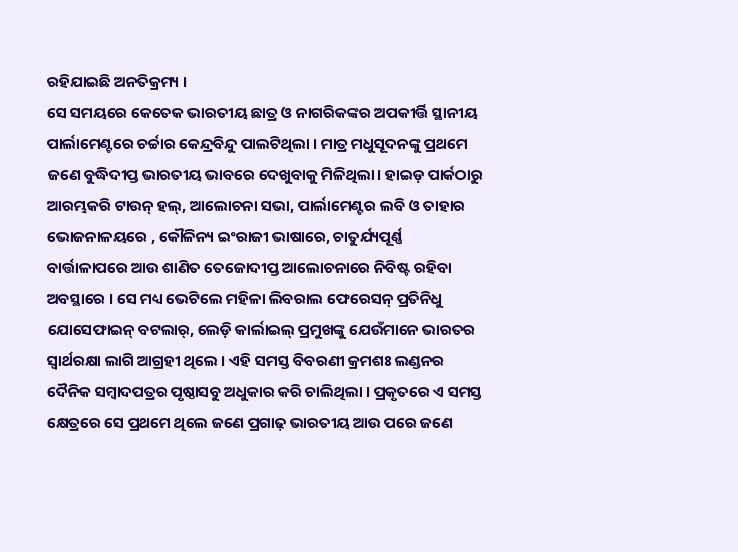ରହିଯାଇଛି ଅନତିକ୍ରମ୍ୟ ।
ସେ ସମୟରେ କେତେକ ଭାରତୀୟ ଛାତ୍ର ଓ ନାଗରିକଙ୍କର ଅପକୀର୍ତ୍ତି ସ୍ଥାନୀୟ ପାର୍ଲାମେଣ୍ଟରେ ଚର୍ଚ୍ଚାର କେନ୍ଦ୍ରବିନ୍ଦୁ ପାଲଟିଥିଲା । ମାତ୍ର ମଧୁସୂଦନଙ୍କୁ ପ୍ରଥମେ ଜଣେ ବୁଦ୍ଧିଦୀପ୍ତ ଭାରତୀୟ ଭାବରେ ଦେଖୁବାକୁ ମିଳିଥିଲା। ହାଇଡ଼ ପାର୍କଠାରୁ ଆରମ୍ଭକରି ଟାଉନ୍ ହଲ୍, ଆଲୋଚନା ସଭା, ପାର୍ଲାମେଣ୍ଟର ଲବି ଓ ତାହାର ଭୋଜନାଳୟରେ , କୌଳିନ୍ୟ ଇଂରାଜୀ ଭାଷାରେ, ଚାତୁର୍ଯ୍ୟପୂର୍ଣ୍ଣ ବାର୍ତ୍ତାଳାପରେ ଆଉ ଶାଣିତ ତେଜୋଦୀପ୍ତ ଆଲୋଚନାରେ ନିବିଷ୍ଟ ରହିବା ଅବସ୍ଥାରେ । ସେ ମଧ୍ୟ ଭେଟିଲେ ମହିଳା ଲିବରାଲ ଫେରେସନ୍ ପ୍ରତିନିଧୁ ଯୋସେଫାଇନ୍ ବଟଲାର୍, ଲେଡ଼ି କାର୍ଲାଇଲ୍ ପ୍ରମୁଖଙ୍କୁ ଯେଉଁମାନେ ଭାରତର ସ୍ବାର୍ଥରକ୍ଷା ଲାଗି ଆଗ୍ରହୀ ଥିଲେ । ଏହି ସମସ୍ତ ବିବରଣୀ କ୍ରମଶଃ ଲଣ୍ଡନର ଦୈନିକ ସମ୍ବାଦପତ୍ରର ପୃଷ୍ଠାସବୁ ଅଧୁକାର କରି ଚାଲିଥିଲା । ପ୍ରକୃତରେ ଏ ସମସ୍ତ କ୍ଷେତ୍ରରେ ସେ ପ୍ରଥମେ ଥିଲେ ଜଣେ ପ୍ରଗାଢ଼ ଭାରତୀୟ ଆଉ ପରେ ଜଣେ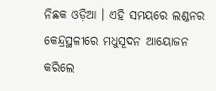ନିଛକ ଓଡ଼ିଆ । ଏହି ସମୟରେ ଲଣ୍ଡନର କେନ୍ଦ୍ରସ୍ଥଳୀରେ ମଧୁସୂଦନ ଆୟୋଜନ କରିଲେ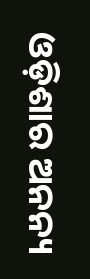ଓଡ଼ିଶାର ଅନନ୍ୟ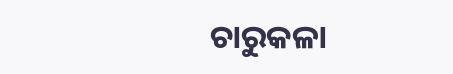ଚାରୁକଳା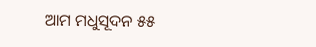ଆମ ମଧୁସୂଦନ ୫୫